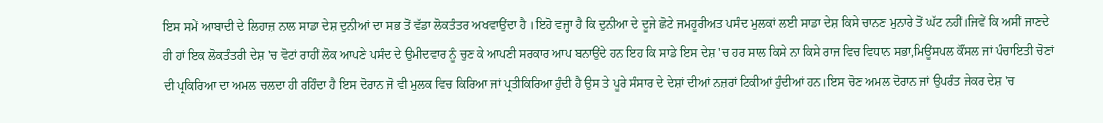ਇਸ ਸਮੇਂ ਆਬਾਦੀ ਦੇ ਲਿਹਾਜ਼ ਨਾਲ ਸਾਡਾ ਦੇਸ਼ ਦੁਨੀਆਂ ਦਾ ਸਭ ਤੋਂ ਵੱਡਾ ਲੋਕਤੰਤਰ ਅਖਵਾਉਂਦਾ ਹੈ ।ਇਹੋ ਵਜ੍ਹਾ ਹੈ ਕਿ ਦੁਨੀਆ ਦੇ ਦੂਜੇ ਛੋਟੇ ਜਮਹੂਰੀਅਤ ਪਸੰਦ ਮੁਲਕਾਂ ਲਈ ਸਾਡਾ ਦੇਸ਼ ਕਿਸੇ ਚਾਨਣ ਮੁਨਾਰੇ ਤੋਂ ਘੱਟ ਨਹੀਂ।ਜਿਵੇਂ ਕਿ ਅਸੀਂ ਜਾਣਦੇ ਹੀ ਹਾਂ ਇਕ ਲੋਕਤੰਤਰੀ ਦੇਸ਼ 'ਚ ਵੋਟਾਂ ਰਾਹੀਂ ਲੋਕ ਆਪਣੇ ਪਸੰਦ ਦੇ ਉਮੀਦਵਾਰ ਨੂੰ ਚੁਣ ਕੇ ਆਪਣੀ ਸਰਕਾਰ ਆਪ ਬਨਾਉਂਦੇ ਹਨ ਇਹ ਕਿ ਸਾਡੇ ਇਸ ਦੇਸ਼ 'ਚ ਹਰ ਸਾਲ ਕਿਸੇ ਨਾ ਕਿਸੇ ਰਾਜ ਵਿਚ ਵਿਧਾਨ ਸਭਾ,ਮਿਊਂਸਪਲ ਕੌਂਸਲ ਜਾਂ ਪੰਚਾਇਤੀ ਚੋਣਾਂ ਦੀ ਪ੍ਰਕਿਰਿਆ ਦਾ ਅਮਲ ਚਲਦਾ ਹੀ ਰਹਿੰਦਾ ਹੈ ਇਸ ਦੋਰਾਨ ਜੋ ਵੀ ਮੁਲਕ ਵਿਚ ਕਿਰਿਆ ਜਾਂ ਪ੍ਰਤੀਕਿਰਿਆ ਹੁੰਦੀ ਹੈ ਉਸ ਤੇ ਪੂਰੇ ਸੰਸਾਰ ਦੇ ਦੇਸ਼ਾਂ ਦੀਆਂ ਨਜ਼ਰਾਂ ਟਿਕੀਆਂ ਹੁੰਦੀਆਂ ਹਨ।ਇਸ ਚੋਣ ਅਮਲ ਦੋਰਾਨ ਜਾਂ ਉਪਰੰਤ ਜੇਕਰ ਦੇਸ਼ 'ਚ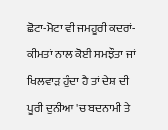ਛੋਟਾ-ਮੋਟਾ ਵੀ ਜਮਹੂਰੀ ਕਦਰਾਂ-ਕੀਮਤਾਂ ਨਾਲ ਕੋਈ ਸਮਝੌਤਾ ਜਾਂ ਖਿਲਵਾੜ ਹੁੰਦਾ ਹੈ ਤਾਂ ਦੇਸ਼ ਦੀ ਪੂਰੀ ਦੁਨੀਆ 'ਚ ਬਦਨਾਮੀ ਤੇ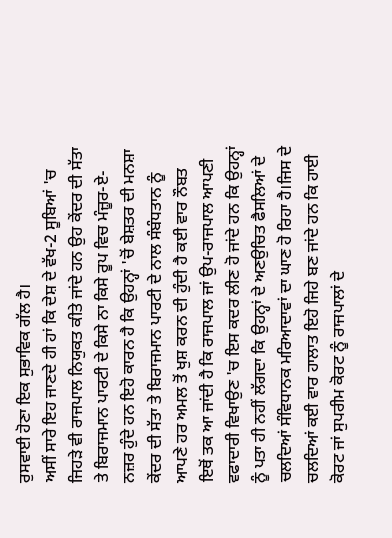ਰੁਸਵਾਈ ਹੋਣਾ ਇਕ ਸੁਭਾਵਿਕ ਗੱਲ ਹੈ।
ਅਸੀਂ ਸਾਰੇ ਇਹ ਜਾਣਦੇ ਹੀ ਹਾਂ ਕਿ ਦੇਸ਼ ਦੇ ਵੱਖ-2 ਸੂਬਿਆਂ 'ਚ ਜਿਹੜੇ ਵੀ ਰਾਜਪਾਲ ਨਿਯੁਕਤ ਕੀਤੇ ਜਾਂਦੇ ਹਨ ਉਹ ਕੇਂਦਰ ਦੀ ਸੱਤਾ ਤੇ ਬਿਰਾਜਮਾਨ ਪਾਰਟੀ ਦੇ ਕਿਸੇ ਨਾ ਕਿਸੇ ਰੂਪ ਵਿਚ ਮੰਜ਼ੂਰ-ਏ-ਨਜ਼ਰ ਹੁੰਦੇ ਹਨ ਇਹੋ ਕਾਰਨ ਹੈ ਕਿ ਉਹਨ੍ਹਾਂ 'ਚੋਂ ਬੇਸ਼ਤਰ ਦੀ ਮਨਸ਼ਾ ਕੇਂਦਰ ਦੀ ਸੱਤਾ ਤੇ ਬਿਰਾਜਮਾਨ ਪਾਰਟੀ ਦੇ ਨਾਲ ਸੰਬੰਧਤਾਨ ਨੂੰ ਆਪਣੇ ਹਰ ਅਮਲ ਤੋਂ ਖੁਸ਼ ਕਰਨ ਦੀ ਹੁੰਦੀ ਹੈ ਕਈ ਵਾਰ ਨੌਬਤ ਇਥੋਂ ਤਕ ਆ ਜਾਂਦੀ ਹੈ ਕਿ ਰਾਜਪਾਲ ਜਾਂ ਉਪ-ਰਾਜਪਾਲ ਆਪਣੀ ਵਫਾਦਾਰੀ ਵਿਖਾਉਣ 'ਚ ਇਸ ਕਦਰ ਲੀਣ ਹੋ ਜਾਂਦੇ ਹਨ ਕਿ ਉਹਨ੍ਹਾਂ ਨੂੰ ਪਤਾ ਹੀ ਨਹੀਂ ਲੱਗਦਾ ਕਿ ਉਹਨ੍ਹਾਂ ਦੇ ਅਣਉਚਿਤ ਫੈਸਲਿਆਂ ਦੇ ਚਲਦਿਆਂ ਸੰਵਿਧਾਨਕ ਮਰਿਆਦਾਵਾਂ ਦਾ ਘਾਣ ਹੋ ਰਿਹਾ ਹੈ।ਜਿਸ ਦੇ ਚਲਦਿਆਂ ਕਈ ਵਾਰ ਹਾਲਾਤ ਇਹੋ ਜਿਹੇ ਬਣ ਜਾਂਦੇ ਹਨ ਕਿ ਹਾਈ ਕੋਰਟ ਜਾਂ ਸੁਪਰੀਮ ਕੋਰਟ ਨੂੰ ਰਾਜਪਾਲਾਂ ਦੇ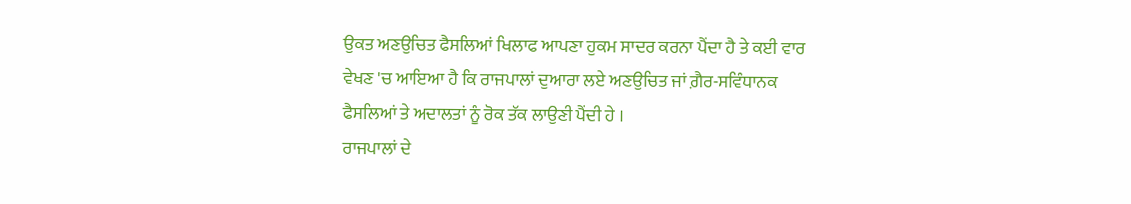ਉਕਤ ਅਣਉਚਿਤ ਫੈਸਲਿਆਂ ਖਿਲਾਫ ਆਪਣਾ ਹੁਕਮ ਸਾਦਰ ਕਰਨਾ ਪੈਂਦਾ ਹੈ ਤੇ ਕਈ ਵਾਰ ਵੇਖਣ 'ਚ ਆਇਆ ਹੈ ਕਿ ਰਾਜਪਾਲਾਂ ਦੁਆਰਾ ਲਏ ਅਣਉਚਿਤ ਜਾਂ ਗ਼ੈਰ-ਸਵਿੰਧਾਨਕ ਫੈਸਲਿਆਂ ਤੇ ਅਦਾਲਤਾਂ ਨੂੰ ਰੋਕ ਤੱਕ ਲਾਉਣੀ ਪੈਂਦੀ ਹੇ ।
ਰਾਜਪਾਲਾਂ ਦੇ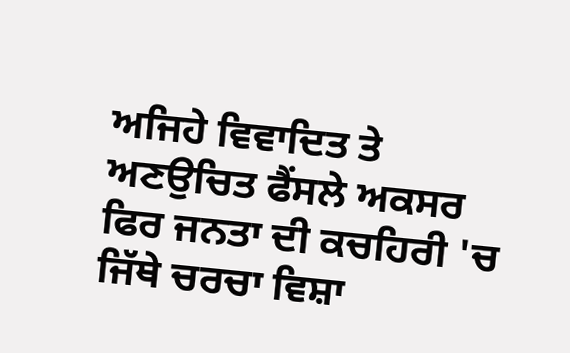ਅਜਿਹੇ ਵਿਵਾਦਿਤ ਤੇ ਅਣਉਚਿਤ ਫੈਂਸਲੇ ਅਕਸਰ ਫਿਰ ਜਨਤਾ ਦੀ ਕਚਹਿਰੀ 'ਚ ਜਿੱਥੇ ਚਰਚਾ ਵਿਸ਼ਾ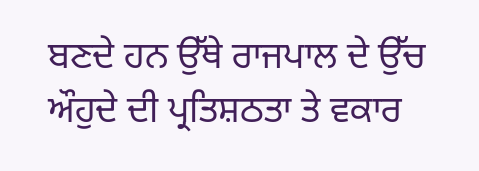ਬਣਦੇ ਹਨ ਉੱਥੇ ਰਾਜਪਾਲ ਦੇ ਉੱਚ ਔਹੁਦੇ ਦੀ ਪ੍ਰਤਿਸ਼ਠਤਾ ਤੇ ਵਕਾਰ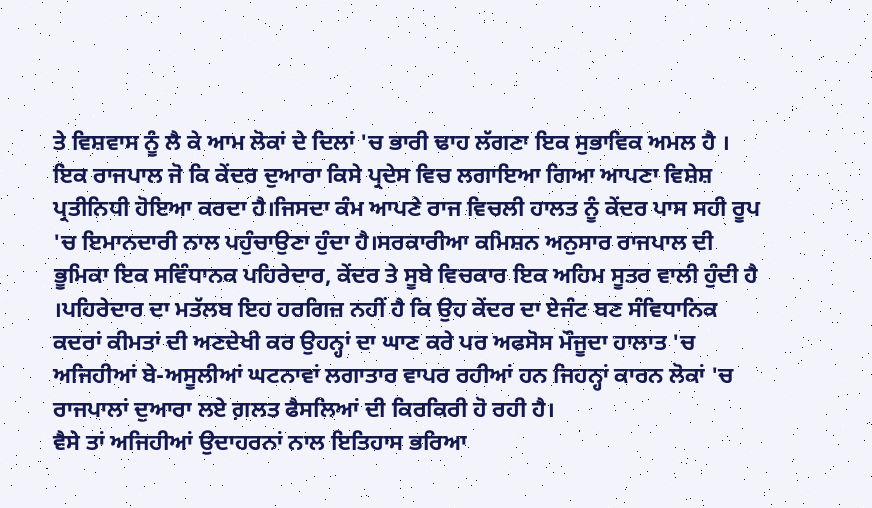ਤੇ ਵਿਸ਼ਵਾਸ ਨੂੰ ਲੈ ਕੇ ਆਮ ਲੋਕਾਂ ਦੇ ਦਿਲਾਂ 'ਚ ਭਾਰੀ ਢਾਹ ਲੱਗਣਾ ਇਕ ਸੁਭਾਵਿਕ ਅਮਲ ਹੈ ।
ਇਕ ਰਾਜਪਾਲ ਜੋ ਕਿ ਕੇਂਦਰ ਦੁਆਰਾ ਕਿਸੇ ਪ੍ਰਦੇਸ ਵਿਚ ਲਗਾਇਆ ਗਿਆ ਆਪਣਾ ਵਿਸ਼ੇਸ਼ ਪ੍ਰਤੀਨਿਧੀ ਹੋਇਆ ਕਰਦਾ ਹੈ।ਜਿਸਦਾ ਕੰਮ ਆਪਣੇ ਰਾਜ ਵਿਚਲੀ ਹਾਲਤ ਨੂੰ ਕੇਂਦਰ ਪਾਸ ਸਹੀ ਰੂਪ 'ਚ ਇਮਾਨਦਾਰੀ ਨਾਲ ਪਹੁੰਚਾਉਣਾ ਹੁੰਦਾ ਹੈ।ਸਰਕਾਰੀਆ ਕਮਿਸ਼ਨ ਅਨੁਸਾਰ ਰਾਜਪਾਲ ਦੀ ਭੂਮਿਕਾ ਇਕ ਸਵਿੰਧਾਨਕ ਪਹਿਰੇਦਾਰ, ਕੇਂਦਰ ਤੇ ਸੂਬੇ ਵਿਚਕਾਰ ਇਕ ਅਹਿਮ ਸੂਤਰ ਵਾਲੀ ਹੁੰਦੀ ਹੈ ।ਪਹਿਰੇਦਾਰ ਦਾ ਮਤੱਲਬ ਇਹ ਹਰਗਿਜ਼ ਨਹੀਂ ਹੈ ਕਿ ਉਹ ਕੇਂਦਰ ਦਾ ਏਜੰਟ ਬਣ ਸੰਵਿਧਾਨਿਕ ਕਦਰਾਂ ਕੀਮਤਾਂ ਦੀ ਅਣਦੇਖੀ ਕਰ ਉਹਨ੍ਹਾਂ ਦਾ ਘਾਣ ਕਰੇ ਪਰ ਅਫਸੋਸ ਮੌਜੂਦਾ ਹਾਲਾਤ 'ਚ ਅਜਿਹੀਆਂ ਬੇ-ਅਸੂਲੀਆਂ ਘਟਨਾਵਾਂ ਲਗਾਤਾਰ ਵਾਪਰ ਰਹੀਆਂ ਹਨ ਜਿਹਨ੍ਹਾਂ ਕਾਰਨ ਲੋਕਾਂ 'ਚ ਰਾਜਪਾਲਾਂ ਦੁਆਰਾ ਲਏ ਗ਼ਲਤ ਫੈਸਲਿਆਂ ਦੀ ਕਿਰਕਿਰੀ ਹੋ ਰਹੀ ਹੈ।
ਵੈਸੇ ਤਾਂ ਅਜਿਹੀਆਂ ਉਦਾਹਰਨਾਂ ਨਾਲ ਇਤਿਹਾਸ ਭਰਿਆ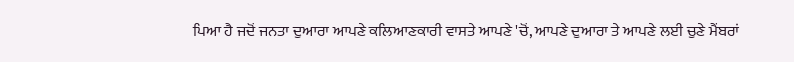ਪਿਆ ਹੈ ਜਦੋਂ ਜਨਤਾ ਦੁਆਰਾ ਆਪਣੇ ਕਲਿਆਣਕਾਰੀ ਵਾਸਤੇ ਆਪਣੇ 'ਚੋਂ, ਆਪਣੇ ਦੁਆਰਾ ਤੇ ਆਪਣੇ ਲਈ ਚੁਣੇ ਮੈਂਬਰਾਂ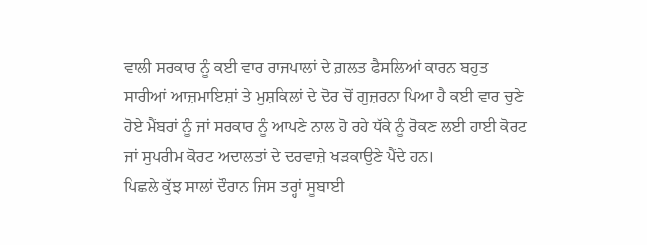ਵਾਲੀ ਸਰਕਾਰ ਨੂੰ ਕਈ ਵਾਰ ਰਾਜਪਾਲਾਂ ਦੇ ਗ਼ਲਤ ਫੈਸਲਿਆਂ ਕਾਰਨ ਬਹੁਤ ਸਾਰੀਆਂ ਆਜ਼ਮਾਇਸ਼ਾਂ ਤੇ ਮੁਸ਼ਕਿਲਾਂ ਦੇ ਦੋਰ ਚੋਂ ਗੁਜ਼ਰਨਾ ਪਿਆ ਹੈ ਕਈ ਵਾਰ ਚੁਣੇ ਹੋਏ ਮੈਂਬਰਾਂ ਨੂੰ ਜਾਂ ਸਰਕਾਰ ਨੂੰ ਆਪਣੇ ਨਾਲ ਹੋ ਰਹੇ ਧੱਕੇ ਨੂੰ ਰੋਕਣ ਲਈ ਹਾਈ ਕੋਰਟ ਜਾਂ ਸੁਪਰੀਮ ਕੋਰਟ ਅਦਾਲਤਾਂ ਦੇ ਦਰਵਾਜ਼ੇ ਖੜਕਾਉਣੇ ਪੈਂਦੇ ਹਨ।
ਪਿਛਲੇ ਕੁੱਝ ਸਾਲਾਂ ਦੌਰਾਨ ਜਿਸ ਤਰ੍ਹਾਂ ਸੂਬਾਈ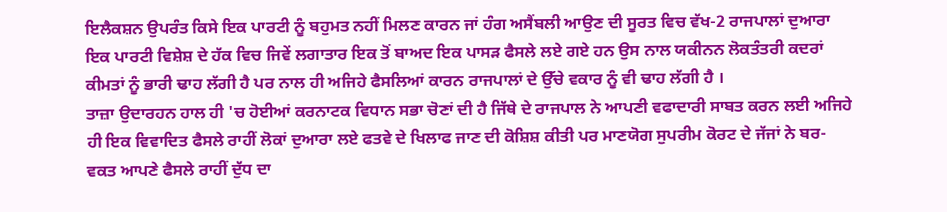ਇਲੈਕਸ਼ਨ ਉਪਰੰਤ ਕਿਸੇ ਇਕ ਪਾਰਟੀ ਨੂੰ ਬਹੁਮਤ ਨਹੀਂ ਮਿਲਣ ਕਾਰਨ ਜਾਂ ਹੰਗ ਅਸੈਂਬਲੀ ਆਉਣ ਦੀ ਸੂਰਤ ਵਿਚ ਵੱਖ-2 ਰਾਜਪਾਲਾਂ ਦੁਆਰਾ ਇਕ ਪਾਰਟੀ ਵਿਸ਼ੇਸ਼ ਦੇ ਹੱਕ ਵਿਚ ਜਿਵੇਂ ਲਗਾਤਾਰ ਇਕ ਤੋਂ ਬਾਅਦ ਇਕ ਪਾਸੜ ਫੈਸਲੇ ਲਏ ਗਏ ਹਨ ਉਸ ਨਾਲ ਯਕੀਨਨ ਲੋਕਤੰਤਰੀ ਕਦਰਾਂ ਕੀਮਤਾਂ ਨੂੰ ਭਾਰੀ ਢਾਹ ਲੱਗੀ ਹੈ ਪਰ ਨਾਲ ਹੀ ਅਜਿਹੇ ਫੈਸਲਿਆਂ ਕਾਰਨ ਰਾਜਪਾਲਾਂ ਦੇ ਉੱਚੇ ਵਕਾਰ ਨੂੰ ਵੀ ਢਾਹ ਲੱਗੀ ਹੈ ।
ਤਾਜ਼ਾ ਉਦਾਰਹਨ ਹਾਲ ਹੀ 'ਚ ਹੋਈਆਂ ਕਰਨਾਟਕ ਵਿਧਾਨ ਸਭਾ ਚੋਣਾਂ ਦੀ ਹੈ ਜਿੱਥੇ ਦੇ ਰਾਜਪਾਲ ਨੇ ਆਪਣੀ ਵਫਾਦਾਰੀ ਸਾਬਤ ਕਰਨ ਲਈ ਅਜਿਹੇ ਹੀ ਇਕ ਵਿਵਾਦਿਤ ਫੈਸਲੇ ਰਾਹੀਂ ਲੋਕਾਂ ਦੁਆਰਾ ਲਏ ਫਤਵੇ ਦੇ ਖਿਲਾਫ ਜਾਣ ਦੀ ਕੋਸ਼ਿਸ਼ ਕੀਤੀ ਪਰ ਮਾਣਯੋਗ ਸੁਪਰੀਮ ਕੋਰਟ ਦੇ ਜੱਜਾਂ ਨੇ ਬਰ-ਵਕਤ ਆਪਣੇ ਫੈਸਲੇ ਰਾਹੀਂ ਦੁੱਧ ਦਾ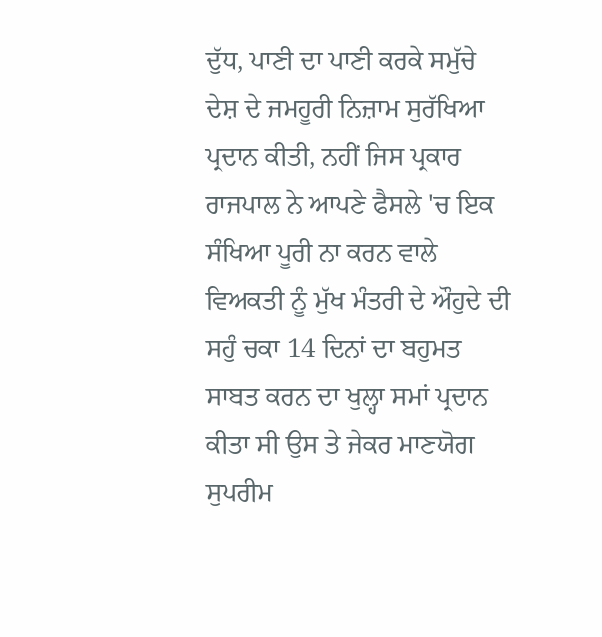ਦੁੱਧ, ਪਾਣੀ ਦਾ ਪਾਣੀ ਕਰਕੇ ਸਮੁੱਚੇ ਦੇਸ਼ ਦੇ ਜਮਹੂਰੀ ਨਿਜ਼ਾਮ ਸੁਰੱਖਿਆ ਪ੍ਰਦਾਨ ਕੀਤੀ, ਨਹੀਂ ਜਿਸ ਪ੍ਰਕਾਰ ਰਾਜਪਾਲ ਨੇ ਆਪਣੇ ਫੈਸਲੇ 'ਚ ਇਕ ਸੰਖਿਆ ਪੂਰੀ ਨਾ ਕਰਨ ਵਾਲੇ ਵਿਅਕਤੀ ਨੂੰ ਮੁੱਖ ਮੰਤਰੀ ਦੇ ਔਹੁਦੇ ਦੀ ਸਹੁੰ ਚਕਾ 14 ਦਿਨਾਂ ਦਾ ਬਹੁਮਤ ਸਾਬਤ ਕਰਨ ਦਾ ਖੁਲ੍ਹਾ ਸਮਾਂ ਪ੍ਰਦਾਨ ਕੀਤਾ ਸੀ ਉਸ ਤੇ ਜੇਕਰ ਮਾਣਯੋਗ ਸੁਪਰੀਮ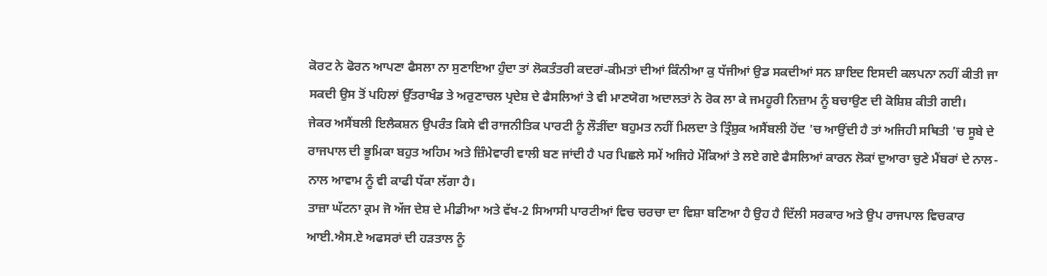ਕੋਰਟ ਨੇ ਫੋਰਨ ਆਪਣਾ ਫੈਸਲਾ ਨਾ ਸੁਣਾਇਆ ਹੁੰਦਾ ਤਾਂ ਲੋਕਤੰਤਰੀ ਕਦਰਾਂ-ਕੀਮਤਾਂ ਦੀਆਂ ਕਿੰਨੀਆ ਕੁ ਧੱਜੀਆਂ ਉਡ ਸਕਦੀਆਂ ਸਨ ਸ਼ਾਇਦ ਇਸਦੀ ਕਲਪਨਾ ਨਹੀਂ ਕੀਤੀ ਜਾ ਸਕਦੀ ਉਸ ਤੋਂ ਪਹਿਲਾਂ ਉੱਤਰਾਖੰਡ ਤੇ ਅਰੁਣਾਚਲ ਪ੍ਰਦੇਸ਼ ਦੇ ਫੈਸਲਿਆਂ ਤੇ ਵੀ ਮਾਣਯੋਗ ਅਦਾਲਤਾਂ ਨੇ ਰੋਕ ਲਾ ਕੇ ਜਮਹੂਰੀ ਨਿਜ਼ਾਮ ਨੂੰ ਬਚਾਉਣ ਦੀ ਕੋਸ਼ਿਸ਼ ਕੀਤੀ ਗਈ।
ਜੇਕਰ ਅਸੈਂਬਲੀ ਇਲੈਕਸ਼ਨ ਉਪਰੰਤ ਕਿਸੇ ਵੀ ਰਾਜਨੀਤਿਕ ਪਾਰਟੀ ਨੂੰ ਲੌੜੀਂਦਾ ਬਹੁਮਤ ਨਹੀਂ ਮਿਲਦਾ ਤੇ ਤ੍ਰਿੰਸ਼ੁਕ ਅਸੈਂਬਲੀ ਹੋਂਦ 'ਚ ਆਉਂਦੀ ਹੈ ਤਾਂ ਅਜਿਹੀ ਸਥਿਤੀ 'ਚ ਸੂਬੇ ਦੇ ਰਾਜਪਾਲ ਦੀ ਭੂਮਿਕਾ ਬਹੁਤ ਅਹਿਮ ਅਤੇ ਜ਼ਿੰਮੇਵਾਰੀ ਵਾਲੀ ਬਣ ਜਾਂਦੀ ਹੈ ਪਰ ਪਿਛਲੇ ਸਮੇਂ ਅਜਿਹੇ ਮੌਕਿਆਂ ਤੇ ਲਏ ਗਏ ਫੈਸਲਿਆਂ ਕਾਰਨ ਲੋਕਾਂ ਦੁਆਰਾ ਚੁਣੇ ਮੈਂਬਰਾਂ ਦੇ ਨਾਲ-ਨਾਲ ਆਵਾਮ ਨੂੰ ਵੀ ਕਾਫੀ ਧੱਕਾ ਲੱਗਾ ਹੈ।
ਤਾਜ਼ਾ ਘੱਟਨਾ ਕ੍ਰਮ ਜੋ ਅੱਜ ਦੇਸ਼ ਦੇ ਮੀਡੀਆ ਅਤੇ ਵੱਖ-2 ਸਿਆਸੀ ਪਾਰਟੀਆਂ ਵਿਚ ਚਰਚਾ ਦਾ ਵਿਸ਼ਾ ਬਣਿਆ ਹੈ ਉਹ ਹੈ ਦਿੱਲੀ ਸਰਕਾਰ ਅਤੇ ਉਪ ਰਾਜਪਾਲ ਵਿਚਕਾਰ ਆਈ.ਐਸ.ਏ ਅਫਸਰਾਂ ਦੀ ਹੜਤਾਲ ਨੂੰ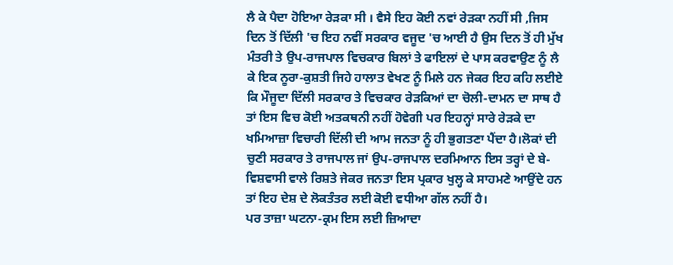ਲੈ ਕੇ ਪੈਦਾ ਹੋਇਆ ਰੇੜਕਾ ਸੀ । ਵੈਸੇ ਇਹ ਕੋਈ ਨਵਾਂ ਰੇੜਕਾ ਨਹੀਂ ਸੀ ,ਜਿਸ ਦਿਨ ਤੋਂ ਦਿੱਲੀ 'ਚ ਇਹ ਨਵੀਂ ਸਰਕਾਰ ਵਜੂਦ 'ਚ ਆਈ ਹੈ ਉਸ ਦਿਨ ਤੋਂ ਹੀ ਮੁੱਖ ਮੰਤਰੀ ਤੇ ਉਪ-ਰਾਜਪਾਲ ਵਿਚਕਾਰ ਬਿਲਾਂ ਤੇ ਫਾਇਲਾਂ ਦੇ ਪਾਸ ਕਰਵਾਉਣ ਨੂੰ ਲੈ ਕੇ ਇਕ ਨੂਰਾ-ਕੁਸ਼ਤੀ ਜਿਹੇ ਹਾਲਾਤ ਵੇਖਣ ਨੂੰ ਮਿਲੇ ਹਨ ਜੇਕਰ ਇਹ ਕਹਿ ਲਈਏ ਕਿ ਮੌਜੂਦਾ ਦਿੱਲੀ ਸਰਕਾਰ ਤੇ ਵਿਚਕਾਰ ਰੇੜਕਿਆਂ ਦਾ ਚੋਲੀ-ਦਾਮਨ ਦਾ ਸਾਥ ਹੈ ਤਾਂ ਇਸ ਵਿਚ ਕੋਈ ਅਤਕਥਨੀ ਨਹੀਂ ਹੋਵੇਗੀ ਪਰ ਇਹਨ੍ਹਾਂ ਸਾਰੇ ਰੇੜਕੇ ਦਾ ਖਮਿਆਜ਼ਾ ਵਿਚਾਰੀ ਦਿੱਲੀ ਦੀ ਆਮ ਜਨਤਾ ਨੂੰ ਹੀ ਭੁਗਤਣਾ ਪੈਂਦਾ ਹੈ।ਲੋਕਾਂ ਦੀ ਚੁਣੀ ਸਰਕਾਰ ਤੇ ਰਾਜਪਾਲ ਜਾਂ ਉਪ-ਰਾਜਪਾਲ ਦਰਮਿਆਨ ਇਸ ਤਰ੍ਹਾਂ ਦੇ ਬੇ-ਵਿਸ਼ਵਾਸੀ ਵਾਲੇ ਰਿਸ਼ਤੇ ਜੇਕਰ ਜਨਤਾ ਇਸ ਪ੍ਰਕਾਰ ਖੁਲ੍ਹ ਕੇ ਸਾਹਮਣੇ ਆਉਂਦੇ ਹਨ ਤਾਂ ਇਹ ਦੇਸ਼ ਦੇ ਲੋਕਤੰਤਰ ਲਈ ਕੋਈ ਵਧੀਆ ਗੱਲ ਨਹੀਂ ਹੈ।
ਪਰ ਤਾਜ਼ਾ ਘਟਨਾ-ਕ੍ਰਮ ਇਸ ਲਈ ਜ਼ਿਆਦਾ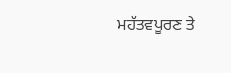ਮਹੱਤਵਪੂਰਣ ਤੇ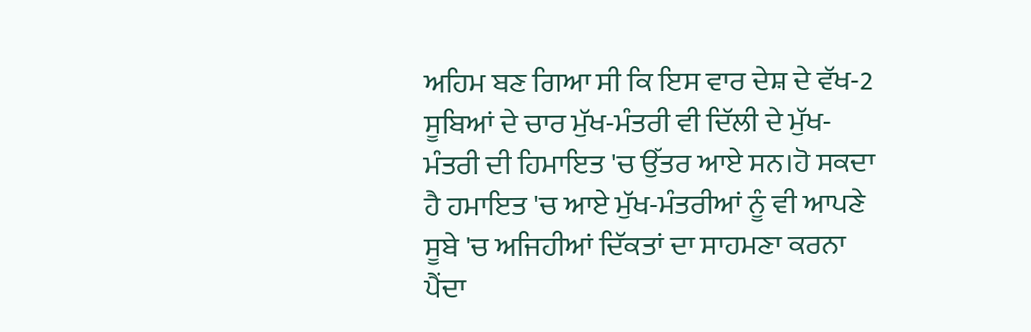ਅਹਿਮ ਬਣ ਗਿਆ ਸੀ ਕਿ ਇਸ ਵਾਰ ਦੇਸ਼ ਦੇ ਵੱਖ-2 ਸੂਬਿਆਂ ਦੇ ਚਾਰ ਮੁੱਖ-ਮੰਤਰੀ ਵੀ ਦਿੱਲੀ ਦੇ ਮੁੱਖ-ਮੰਤਰੀ ਦੀ ਹਿਮਾਇਤ 'ਚ ਉੱਤਰ ਆਏ ਸਨ।ਹੋ ਸਕਦਾ ਹੈ ਹਮਾਇਤ 'ਚ ਆਏ ਮੁੱਖ-ਮੰਤਰੀਆਂ ਨੂੰ ਵੀ ਆਪਣੇ ਸੂਬੇ 'ਚ ਅਜਿਹੀਆਂ ਦਿੱਕਤਾਂ ਦਾ ਸਾਹਮਣਾ ਕਰਨਾ ਪੈਂਦਾ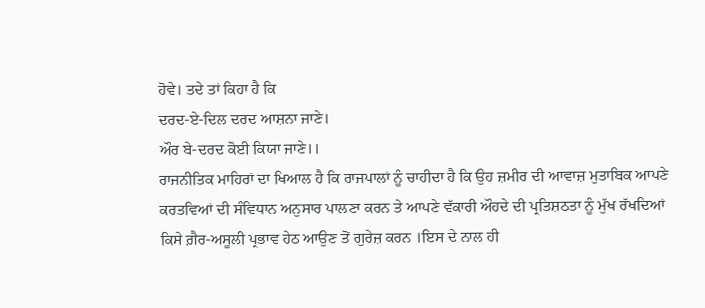ਹੋਵੇ। ਤਦੇ ਤਾਂ ਕਿਹਾ ਹੈ ਕਿ
ਦਰਦ-ਏ-ਦਿਲ ਦਰਦ ਆਸ਼ਨਾ ਜਾਣੇ।
ਔਰ ਬੇ-ਦਰਦ ਕੋਈ ਕਿਯਾ ਜਾਣੇ।।
ਰਾਜਨੀਤਿਕ ਮਾਹਿਰਾਂ ਦਾ ਖਿਆਲ ਹੈ ਕਿ ਰਾਜਪਾਲਾਂ ਨੂੰ ਚਾਹੀਦਾ ਹੈ ਕਿ ਉਹ ਜ਼ਮੀਰ ਦੀ ਆਵਾਜ਼ ਮੁਤਾਬਿਕ ਆਪਣੇ ਕਰਤਵਿਆਂ ਦੀ ਸੰਵਿਧਾਨ ਅਨੁਸਾਰ ਪਾਲਣਾ ਕਰਨ ਤੇ ਆਪਣੇ ਵੱਕਾਰੀ ਔਹਦੇ ਦੀ ਪ੍ਰਤਿਸ਼ਠਤਾ ਨੂੰ ਮੁੱਖ ਰੱਖਦਿਆਂ ਕਿਸੇ ਗ਼ੈਰ-ਅਸੂਲੀ ਪ੍ਰਭਾਵ ਹੇਠ ਆਉਣ ਤੋਂ ਗੁਰੇਜ਼ ਕਰਨ ।ਇਸ ਦੇ ਨਾਲ ਹੀ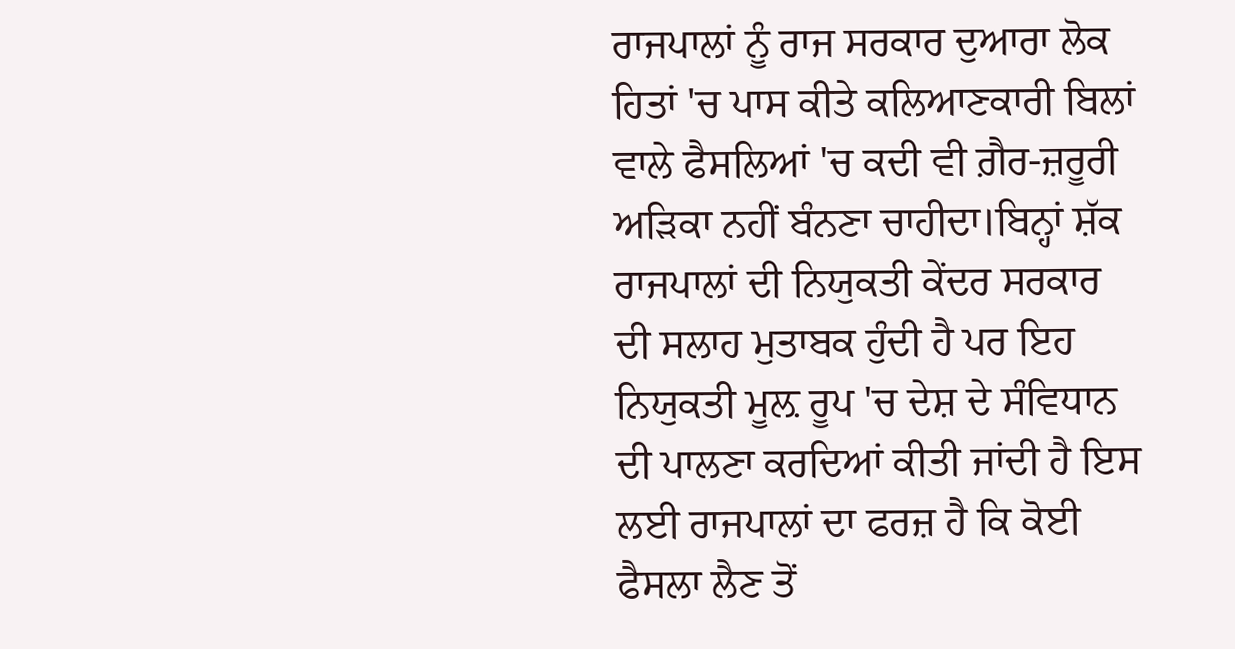ਰਾਜਪਾਲਾਂ ਨੂੰ ਰਾਜ ਸਰਕਾਰ ਦੁਆਰਾ ਲੋਕ ਹਿਤਾਂ 'ਚ ਪਾਸ ਕੀਤੇ ਕਲਿਆਣਕਾਰੀ ਬਿਲਾਂ ਵਾਲੇ ਫੈਸਲਿਆਂ 'ਚ ਕਦੀ ਵੀ ਗ਼ੈਰ-ਜ਼ਰੂਰੀ ਅੜਿਕਾ ਨਹੀਂ ਬੰਨਣਾ ਚਾਹੀਦਾ।ਬਿਨ੍ਹਾਂ ਸ਼ੱਕ ਰਾਜਪਾਲਾਂ ਦੀ ਨਿਯੁਕਤੀ ਕੇਂਦਰ ਸਰਕਾਰ ਦੀ ਸਲਾਹ ਮੁਤਾਬਕ ਹੁੰਦੀ ਹੈ ਪਰ ਇਹ ਨਿਯੁਕਤੀ ਮੂਲ਼ ਰੂਪ 'ਚ ਦੇਸ਼ ਦੇ ਸੰਵਿਧਾਨ ਦੀ ਪਾਲਣਾ ਕਰਦਿਆਂ ਕੀਤੀ ਜਾਂਦੀ ਹੈ ਇਸ ਲਈ ਰਾਜਪਾਲਾਂ ਦਾ ਫਰਜ਼ ਹੈ ਕਿ ਕੋਈ ਫੈਸਲਾ ਲੈਣ ਤੋਂ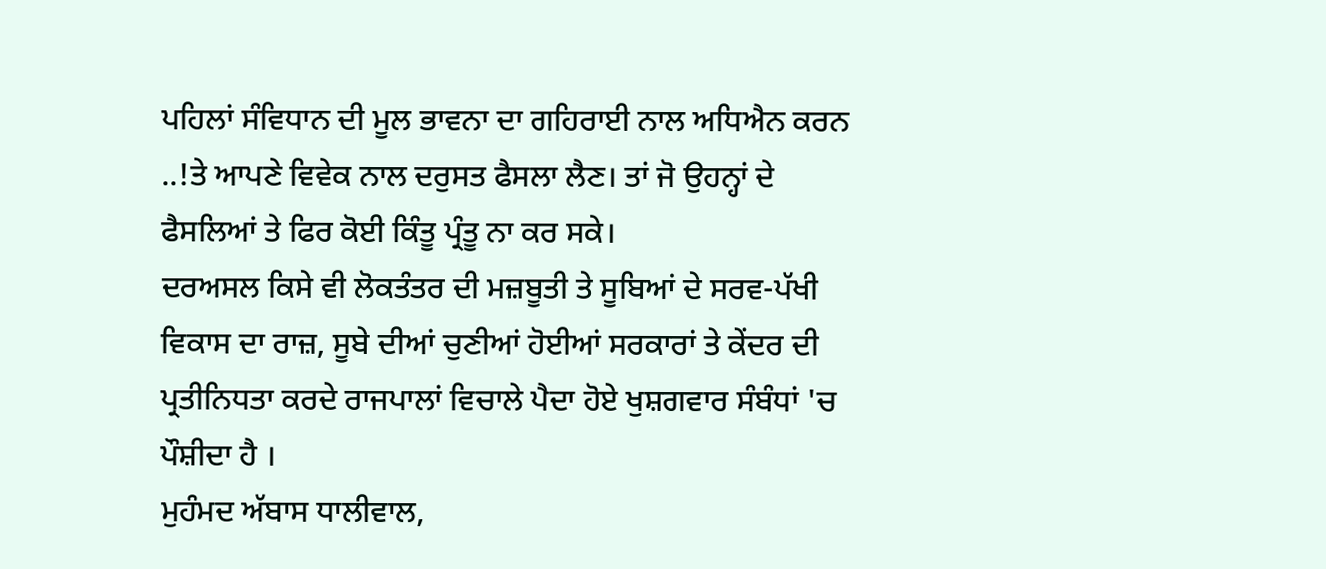ਪਹਿਲਾਂ ਸੰਵਿਧਾਨ ਦੀ ਮੂਲ ਭਾਵਨਾ ਦਾ ਗਹਿਰਾਈ ਨਾਲ ਅਧਿਐਨ ਕਰਨ ..!ਤੇ ਆਪਣੇ ਵਿਵੇਕ ਨਾਲ ਦਰੁਸਤ ਫੈਸਲਾ ਲੈਣ। ਤਾਂ ਜੋ ਉਹਨ੍ਹਾਂ ਦੇ ਫੈਸਲਿਆਂ ਤੇ ਫਿਰ ਕੋਈ ਕਿੰਤੂ ਪ੍ਰੰਤੂ ਨਾ ਕਰ ਸਕੇ।
ਦਰਅਸਲ ਕਿਸੇ ਵੀ ਲੋਕਤੰਤਰ ਦੀ ਮਜ਼ਬੂਤੀ ਤੇ ਸੂਬਿਆਂ ਦੇ ਸਰਵ-ਪੱਖੀ ਵਿਕਾਸ ਦਾ ਰਾਜ਼, ਸੂਬੇ ਦੀਆਂ ਚੁਣੀਆਂ ਹੋਈਆਂ ਸਰਕਾਰਾਂ ਤੇ ਕੇਂਦਰ ਦੀ ਪ੍ਰਤੀਨਿਧਤਾ ਕਰਦੇ ਰਾਜਪਾਲਾਂ ਵਿਚਾਲੇ ਪੈਦਾ ਹੋਏ ਖੁਸ਼ਗਵਾਰ ਸੰਬੰਧਾਂ 'ਚ ਪੌਸ਼ੀਦਾ ਹੈ ।
ਮੁਹੰਮਦ ਅੱਬਾਸ ਧਾਲੀਵਾਲ,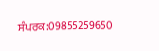ਸੰਪਰਕ:09855259650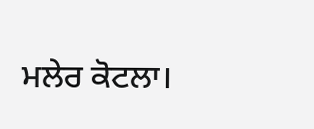ਮਲੇਰ ਕੋਟਲਾ।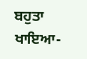ਬਹੁਤਾ ਖਾਇਆ-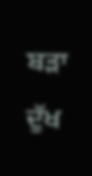ਬੜਾ ਦੁੱਖ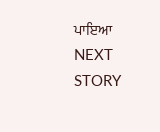ਪਾਇਆ
NEXT STORY